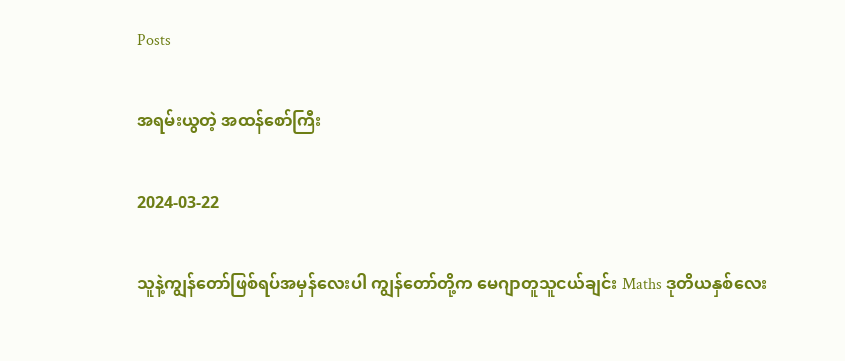Posts

အရမ်းယွတဲ့ အထန်စော်ကြီး

2024-03-22

သူနဲ့ကျွန်တော်ဖြစ်ရပ်အမှန်လေးပါ ကျွန်တော်တို့က မေဂျာတူသူငယ်ချင်း Maths ဒုတိယနှစ်လေး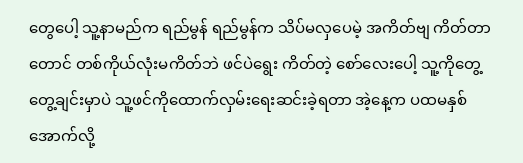တွေပေါ့ သူ့နာမည်က ရည်မွန် ရည်မွန်က သိပ်မလှပေမဲ့ အကိတ်ဗျ ကိတ်တာတောင် တစ်ကိုယ်လုံးမကိတ်ဘဲ ဖင်ပဲရွေး ကိတ်တဲ့ စော်လေးပေါ့ သူ့ကိုတွေ့တွေ့ချင်းမှာပဲ သူ့ဖင်ကိုထောက်လှမ်းရေးဆင်းခဲ့ရတာ အဲ့နေ့က ပထမနှစ်အောက်လို့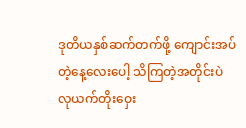ဒုတိယနှစ်ဆက်တက်ဖို့ ကျောင်းအပ်တဲ့နေ့လေးပေါ့ သိကြတဲ့အတိုင်းပဲ လုယက်တိုးဝှေး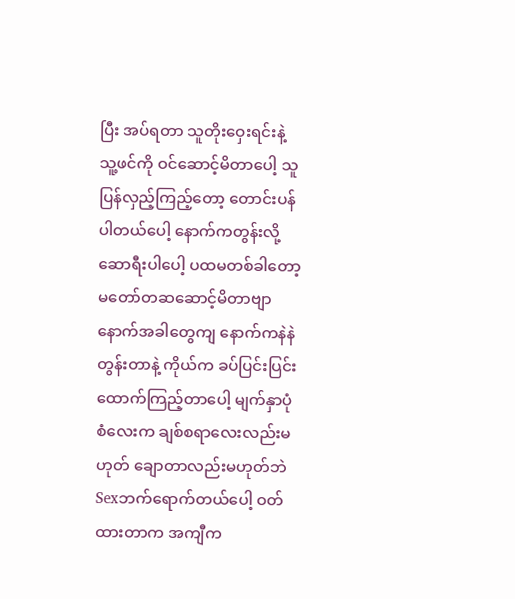ပြီး အပ်ရတာ သူတိုးဝှေးရင်းနဲ့ သူ့ဖင်ကို ဝင်ဆောင့်မိတာပေါ့ သူပြန်လှည့်ကြည့်တော့ တောင်းပန်ပါတယ်ပေါ့ နောက်ကတွန်းလို့ ဆောရီးပါပေါ့ ပထမတစ်ခါတော့ မတော်တဆဆောင့်မိတာဗျာ နောက်အခါတွေကျ နောက်ကနဲနဲတွန်းတာနဲ့ ကိုယ်က ခပ်ပြင်းပြင်းထောက်ကြည့်တာပေါ့ မျက်နှာပုံစံလေးက ချစ်စရာလေးလည်းမဟုတ် ချောတာလည်းမဟုတ်ဘဲ Sexဘက်ရောက်တယ်ပေါ့ ဝတ်ထားတာက အကျီက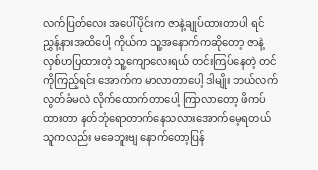လက်ပြတ်လေး အပေါ်ပိုင်းက ဇာနဲ့ချုပ်ထားတာပါ ရင်ညွှန့်နားအထိပေါ့ ကိုယ်က သူ့အနောက်ကဆိုတော့ ဇာနဲ့ လှစ်ဟပြထားတဲ့ သူ့ကျောလေးရယ် တင်းကြပ်နေတဲ့ တင်ကိုကြည့်ရင်း အောက်က မာလာတာပေါ့ ဒါမျိုး ဘယ်လက်လွတ်ခံမလဲ လိုက်ထောက်တာပေါ့ ကြာလာတော့ ဖိကပ်ထားတာ နတ်ဘုံရောတာက်နေသလားအောက်မေ့ရတယ် သူကလည်း မခေဘူးဗျ နောက်တော့ပြန်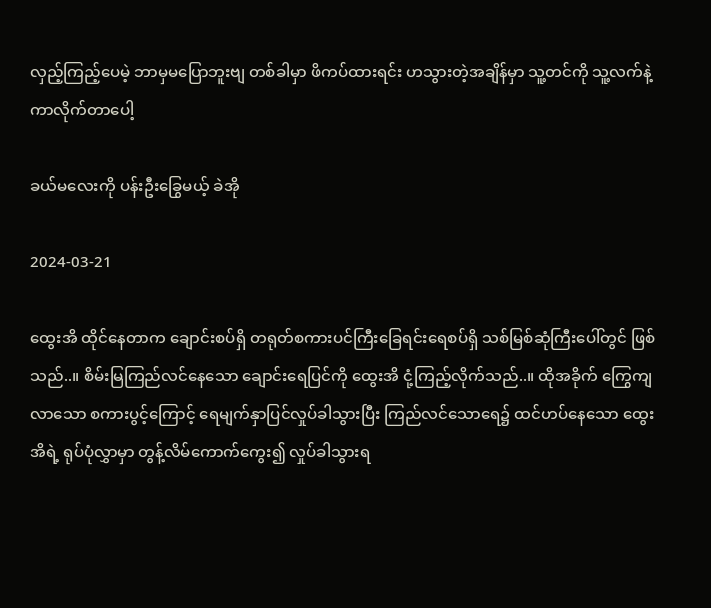လှည့်ကြည့်ပေမဲ့ ဘာမှမပြောဘူးဗျ တစ်ခါမှာ ဖိကပ်ထားရင်း ဟသွားတဲ့အချိန်မှာ သူ့တင်ကို သူ့လက်နဲ့ ကာလိုက်တာပေါ့

ခယ်မလေးကို ပန်းဦးခြွေမယ့် ခဲအို

2024-03-21

ထွေးအိ ထိုင်နေတာက ချောင်းစပ်ရှိ တရုတ်စကားပင်ကြီးခြေရင်းရေစပ်ရှိ သစ်မြစ်ဆုံကြီးပေါ်တွင် ဖြစ်သည်..။ စိမ်းမြကြည်လင်နေသော ချောင်းရေပြင်ကို ထွေးအိ ငုံ့ကြည့်လိုက်သည်..။ ထိုအခိုက် ကြွေကျလာသော စကားပွင့်ကြောင့် ရေမျက်နှာပြင်လှုပ်ခါသွားပြီး ကြည်လင်သောရေ၌ ထင်ဟပ်နေသော ထွေးအိရဲ့ ရုပ်ပုံလွှာမှာ တွန့်လိမ်ကောက်ကွေး၍ လှုပ်ခါသွားရ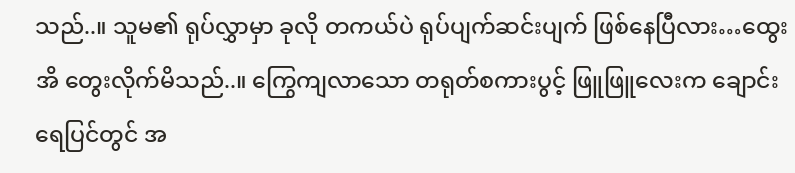သည်..။ သူမ၏ ရုပ်လွှာမှာ ခုလို တကယ်ပဲ ရုပ်ပျက်ဆင်းပျက် ဖြစ်နေပြီလား…ထွေးအိ တွေးလိုက်မိသည်..။ ကြွေကျလာသော တရုတ်စကားပွင့် ဖြူဖြူလေးက ချောင်းရေပြင်တွင် အ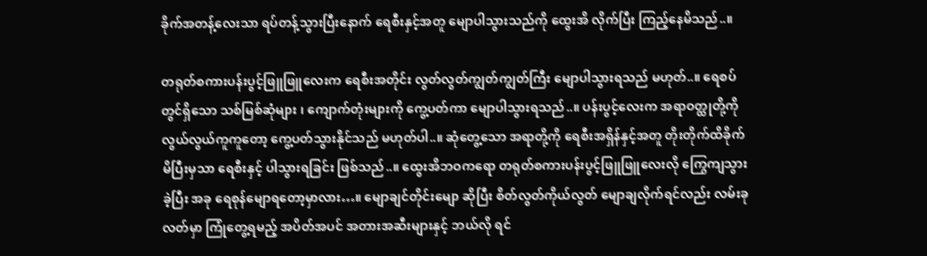ခိုက်အတန့်လေးသာ ရပ်တန့်သွားပြီးနောက် ရေစီးနှင့်အတူ မျောပါသွားသည်ကို ထွေးအိ လိုက်ပြီး ကြည့်နေမိသည်..။

တရုတ်စကားပန်းပွင့်ဖြူဖြူလေးက ရေစီးအတိုင်း လွတ်လွတ်ကျွတ်ကျွတ်ကြီး မျောပါသွားရသည် မဟုတ်..။ ရေစပ်တွင်ရှိသော သစ်မြစ်ဆုံများ ၊ ကျောက်တုံးများကို ကွေ့ပတ်ကာ မျောပါသွားရသည်..။ ပန်းပွင့်လေးက အရာဝတ္ထုတို့ကို လွယ်လွယ်ကူကူတော့ ကွေ့ပတ်သွားနိုင်သည် မဟုတ်ပါ..။ ဆုံတွေ့သော အရာတို့ကို ရေစီးအရှိန်နှင့်အတူ တိုးတိုက်ထိခိုက်မိပြီးမှသာ ရေစီးနှင့် ပါသွားရခြင်း ဖြစ်သည်..။ ထွေးအိဘဝကရော တရုတ်စကားပန်းပွင့်ဖြူဖြူလေးလို ကြွေကျသွားခဲ့ပြီး အခု ရေစုန်မျောရတော့မှာလား…။ မျောချင်တိုင်းမျော ဆိုပြီး စိတ်လွတ်ကိုယ်လွတ် မျောချလိုက်ရင်လည်း လမ်းခုလတ်မှာ ကြုံတွေ့ရမည့် အပိတ်အပင် အတားအဆီးများနှင့် ဘယ်လို ရင်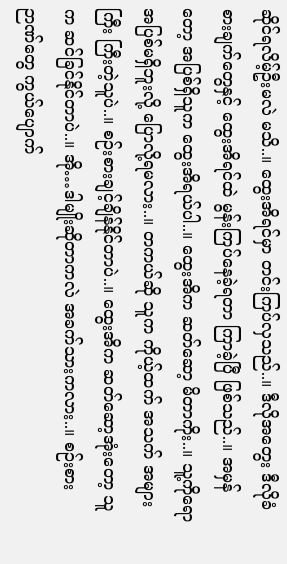ဆိုင်ရလိမ့်ဦးမလဲ မသိ..။ ထွေးအိရင်မှာ တင်းကြပ်လှသည်..။ ဒီလိုအတွေး ဒီလိုခံစားချက်တွေနှင့် ထွေးအိရင်ထဲ မွန်းကြပ်နေခဲ့ရတာ ကြာခဲ့ပြီ ဖြစ်သည်..။ အမှန်တော့ အပြစ်ရှိသူက ထွေးအိရယ်ပါ..။ ထွေးအိက ဆတ်ဆော့ မိတာကိုး..။ သူ့ကိုရော အပြစ်မရှိဘူးလို့ ပြောလို့ရမလား..။ တကယ်ဆို သူက ကိုယ့်ထက် အသက် အများကြီး ကြီးတဲ့သူပဲ..။ စဉ်းစားချင့်ချိန်နိုင်တာပဲ..။ ထွေးအိက ဆတ်ဆော့အုံးတော့ သူက ဆင်ခြင်နိုင်တာပဲ..။ အို…ဒါမျိုးဆိုတာကလဲ အခက်သားကလား..။ စဉ်းစားဉာဏ်တွေ ကွယ်ပျောက်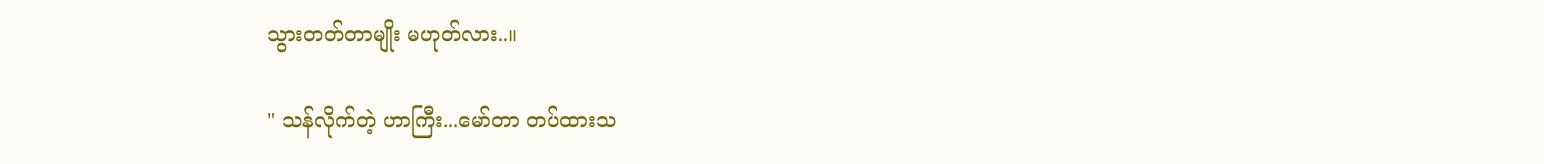သွားတတ်တာမျိုး မဟုတ်လား..။

" သန်လိုက်တဲ့ ဟာကြီး...မော်တာ တပ်ထားသ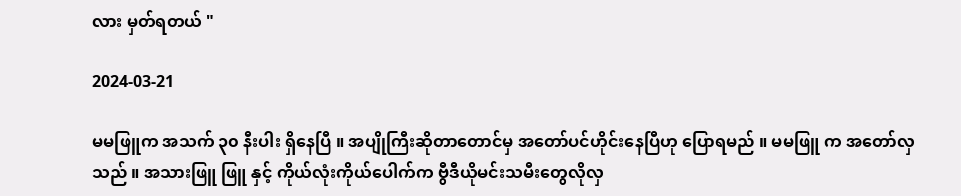လား မှတ်ရတယ် "

2024-03-21

မမဖြူက အသက် ၃၀ နီးပါး ရှိနေပြီ ။ အပျိုကြီးဆိုတာတောင်မှ အတော်ပင်ဟိုင်းနေပြီဟု ပြောရမည် ။ မမဖြူ က အတော်လှသည် ။ အသားဖြူ ဖြူ နှင့် ကိုယ်လုံးကိုယ်ပေါက်က ဗွီဒီယိုမင်းသမီးတွေလိုလှ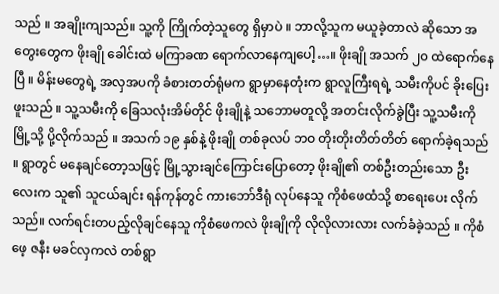သည် ။ အချိုးကျသည်။ သူ့ကို ကြိုက်တဲ့သူတွေ ရှိမှာပဲ ။ ဘာလို့သူက မယူခဲ့တာလဲ ဆိုသော အတွေးတွေက ဖိုးချို ခေါင်းထဲ မကြာခဏ ရောက်လာနေကျပေါ့…။ ဖိုးချို အသက် ၂၀ ထဲရောက်နေပြီ ။ မိန်းမတွေရဲ့ အလှအပကို ခံစားတတ်ရုံမက ရွာမှာနေတုံးက ရွာလူကြီးရရဲ့ သမီးကိုပင် ခိုးပြေးဖူးသည် ။ သူ့သမီးကို ခြေသလုံးအိမ်တိုင် ဖိုးချိုနဲ့ သဘောမတူလို့ အတင်းလိုက်ခွဲပြီး သူ့သမီးကို မြို့သို့ ပို့လိုက်သည် ။ အသက် ၁၉ နှစ်နဲ့ ဖိုးချို တစ်ခုလပ် ဘဝ တိုးတိုးတိတ်တိတ် ရောက်ခဲ့ရသည် ။ ရွာတွင် မနေချင်တော့သဖြင့် မြို့သွားချင်ကြောင်းပြောတော့ ဖိုးချို၏ တစ်ဦးတည်းသော ဦးလေးက သူ၏ သူငယ်ချင်း ရန်ကုန်တွင် ကားဘော်ဒီရုံ လုပ်နေသူ ကိုစံဖေထံသို့ စာရေးပေး လိုက်သည်။ လက်ရင်းတပည့်လိုချင်နေသူ ကိုစံဖေကလဲ ဖိုးချိုကို လိုလိုလားလား လက်ခံခဲ့သည် ။ ကိုစံဖေ့ ဇနီး မခင်လှကလဲ တစ်ရွာ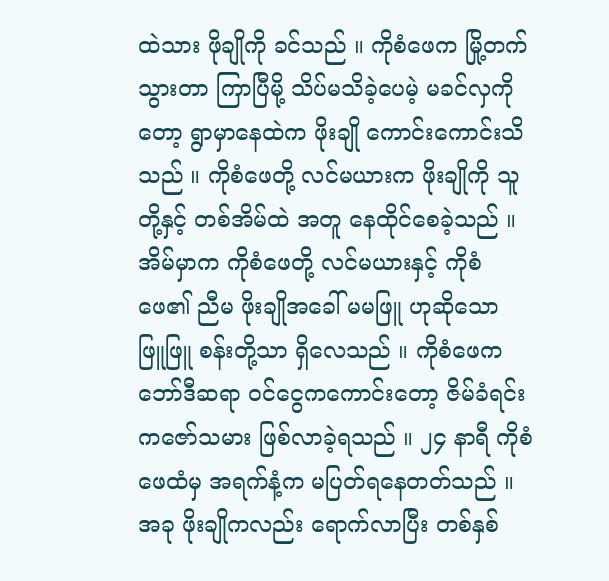ထဲသား ဖိုချိုကို ခင်သည် ။ ကိုစံဖေက မြို့တက်သွားတာ ကြာပြီမို့ သိပ်မသိခဲ့ပေမဲ့ မခင်လှကိုတော့ ရွာမှာနေထဲက ဖိုးချို ကောင်းကောင်းသိသည် ။ ကိုစံဖေတို့ လင်မယားက ဖိုးချိုကို သူတို့နှင့် တစ်အိမ်ထဲ အတူ နေထိုင်စေခဲ့သည် ။ အိမ်မှာက ကိုစံဖေတို့ လင်မယားနှင့် ကိုစံဖေ၏ ညီမ ဖိုးချိုအခေါ် မမဖြူ ဟုဆိုသော ဖြူဖြူ စန်းတို့သာ ရှိလေသည် ။ ကိုစံဖေက ဘော်ဒီဆရာ ဝင်ငွေကကောင်းတော့ ဇိမ်ခံရင်း ကဇော်သမား ဖြစ်လာခဲ့ရသည် ။ ၂၄ နာရီ ကိုစံဖေထံမှ အရက်နံ့က မပြတ်ရနေတတ်သည် ။ အခု ဖိုးချိုကလည်း ရောက်လာပြီး တစ်နှစ်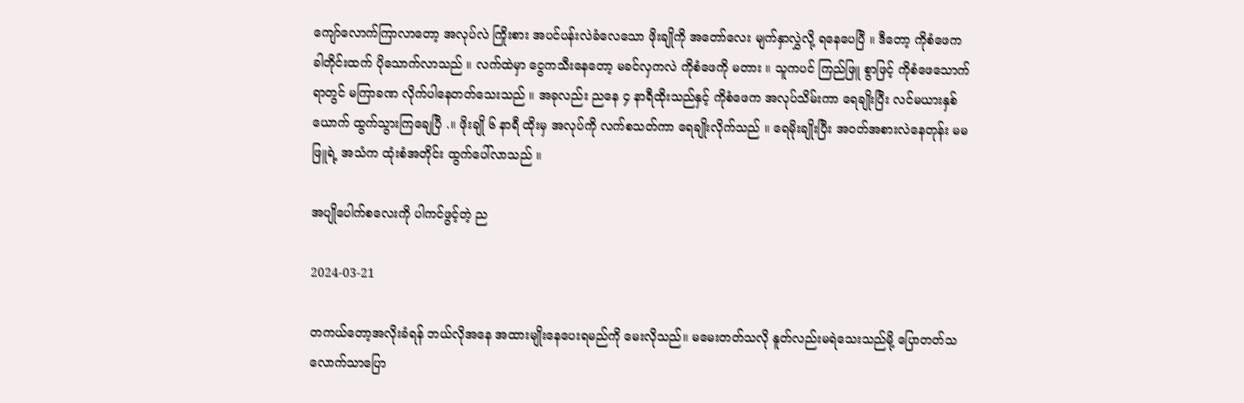ကျော်လောက်ကြာလာတော့ အလုပ်လဲ ကြိုးစား အပင်ပန်းလဲခံလေသော ဖိုးချိုကို အတော်လေး မျက်နှာလွှဲလို့ ရနေပေပြီ ။ ဒီတော့ ကိုစံဖေက ခါတိုင်းထက် ပိုသောက်လာသည် ။ လက်ထဲမှာ ငွေကသီးနေတော့ မခင်လှကလဲ ကိုစံဖေကို မတား ။ သူကပင် ကြည်ဖြူ စွာဖြင့် ကိုစံဖေသောက်ရာတွင် မကြာခဏ လိုက်ပါနေတတ်သေးသည် ။ အခုလည်း ညနေ ၄ နာရီထိုးသည်နှင့် ကိုစံဖေက အလုပ်သိမ်းကာ ရေချိုးပြီး လင်မယားနှစ်ယောက် ထွက်သွားကြချေပြီ .။ ဖိုးချို ၆ နာရီ ထိုးမှ အလုပ်ကို လက်စသတ်ကာ ရေချိုးလိုက်သည် ။ ရေမိုးချိုးပြီး အဝတ်အစားလဲနေတုန်း မမဖြူရဲ့ အသံက ထုံးစံအတိုင်း ထွက်ပေါ်လာသည် ။

အပျိုပေါက်စလေးကို ပါကင်ဖွင့်တဲ့ ည

2024-03-21

တကယ်တော့အလိုးခံရန် ဘယ်လိုအနေ အထားမျိုးနေပေးရမည်ကို မေးလိုသည်။ မမေးတတ်သလို နူတ်လည်းမရဲသေးသည်မို့ ပြောတတ်သလောက်သာပြော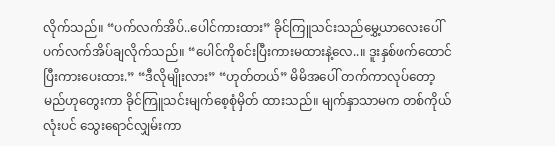လိုက်သည်။ “ပက်လက်အိပ်..ပေါင်ကားထား” ခိုင်ကြူသင်းသည်မွှေ့ယာလေးပေါ်ပက်လက်အိပ်ချလိုက်သည်။ “ပေါင်ကိုစင်းပြီးကားမထားနဲ့လေ..။ ဒူးနှစ်ဖက်ထောင်ပြီးကားပေးထား.” “ဒီလိုမျိုးလား” “ဟုတ်တယ်” မိမိအပေါ် တက်ကာလုပ်တော့မည်ဟုတွေးကာ ခိုင်ကြူသင်းမျက်စေ့စုံမှိတ် ထားသည်။ မျက်နှာသာမက တစ်ကိုယ်လုံးပင် သွေးရောင်လျှမ်းကာ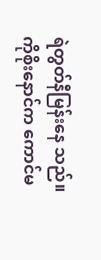ရဲတွတ်နီမြန်းနေ သည်။ ကိုစိုးနောင်က ကောင်မ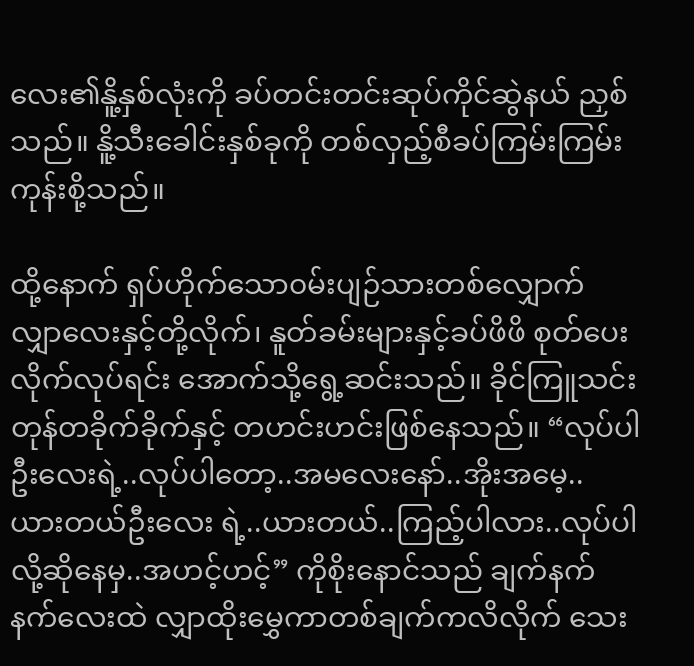လေး၏နိူ့နှစ်လုံးကို ခပ်တင်းတင်းဆုပ်ကိုင်ဆွဲနယ် ညှစ်သည်။ နိူ့သီးခေါင်းနှစ်ခုကို တစ်လှည့်စီခပ်ကြမ်းကြမ်းကုန်းစို့သည်။

ထို့နောက် ရှပ်ဟိုက်သော၀မ်းပျဉ်သားတစ်လျှောက် လျှာလေးနှင့်တို့လိုက်၊ နူတ်ခမ်းများနှင့်ခပ်ဖိဖိ စုတ်ပေးလိုက်လုပ်ရင်း အောက်သို့ရွေ့ဆင်းသည်။ ခိုင်ကြူသင်း တုန်တခိုက်ခိုက်နှင့် တဟင်းဟင်းဖြစ်နေသည်။ “လုပ်ပါဦးလေးရဲ့..လုပ်ပါတော့..အမလေးနော်..အိုးအမေ့.. ယားတယ်ဦးလေး ရဲ့..ယားတယ်..ကြည့်ပါလား..လုပ်ပါလို့ဆိုနေမှ..အဟင့်ဟင့်” ကိုစိုးနောင်သည် ချက်နက်နက်လေးထဲ လျှာထိုးမွှေကာတစ်ချက်ကလိလိုက် သေး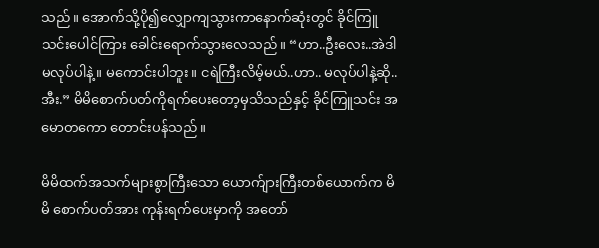သည်။ အောက်သို့ပို၍လျှောကျသွားကာနောက်ဆုံးတွင် ခိုင်ကြူသင်းပေါင်ကြား ခေါင်းရောက်သွားလေသည်။ “ဟာ..ဦးလေး..အဲဒါမလုပ်ပါနဲ့။ မကောင်းပါဘူး။ ငရဲကြီးလိမ့်မယ်..ဟာ.. မလုပ်ပါနဲ့ဆို..အီး.” မိမိစောက်ပတ်ကိုရက်ပေးတော့မှသိသည်နှင့် ခိုင်ကြူသင်း အမောတကော တောင်းပန်သည်။

မိမိထက်အသက်များစွာကြီးသော ယောက်ျားကြီးတစ်ယောက်က မိမိ စောက်ပတ်အား ကုန်းရက်ပေးမှာကို အတော်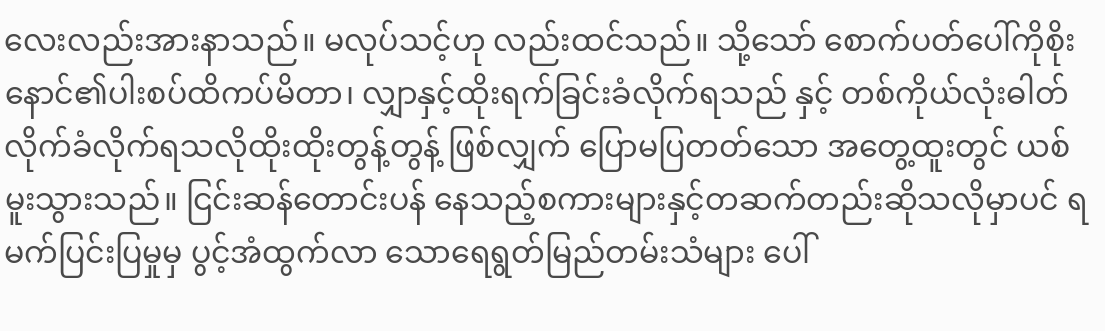လေးလည်းအားနာသည်။ မလုပ်သင့်ဟု လည်းထင်သည်။ သို့သော် စောက်ပတ်ပေါ်ကိုစိုးနောင်၏ပါးစပ်ထိကပ်မိတာ၊ လျှာနှင့်ထိုးရက်ခြင်းခံလိုက်ရသည် နှင့် တစ်ကိုယ်လုံးဓါတ်လိုက်ခံလိုက်ရသလိုထိုးထိုးတွန့်တွန့် ဖြစ်လျှက် ပြောမပြတတ်သော အတွေ့ထူးတွင် ယစ်မူးသွားသည်။ ငြင်းဆန်တောင်းပန် နေသည့်စကားများနှင့်တဆက်တည်းဆိုသလိုမှာပင် ရမက်ပြင်းပြမှုမှ ပွင့်အံထွက်လာ သောရေရွတ်မြည်တမ်းသံများ ပေါ်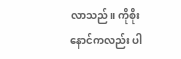လာသည်။ ကိုစိုးနောင်ကလည်း ပါ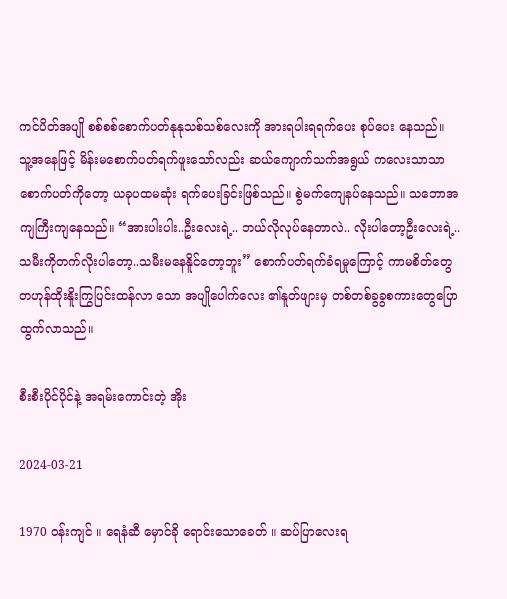ကင်ပိတ်အပျို စစ်စစ်စောက်ပတ်နုနုသစ်သစ်လေးကို အားရပါးရရက်ပေး စုပ်ပေး နေသည်။ သူ့အနေဖြင့် မိန်းမစောက်ပတ်ရက်ဖူးသော်လည်း ဆယ်ကျောက်သက်အရွယ် ကလေးသာသာ စောက်ပတ်ကိုတော့ ယခုပထမဆုံး ရက်ပေးခြင်းဖြစ်သည်။ စွဲမက်ကျေနပ်နေသည်။ သဘောအကျကြီးကျနေသည်။ “အားပါးပါး..ဦးလေးရဲ့.. ဘယ်လိုလုပ်နေတာလဲ.. လိုးပါတော့ဦးလေးရဲ့.. သမီးကိုတက်လိုးပါတော့..သမီးမနေနိူင်တော့ဘူး” စောက်ပတ်ရက်ခံရမှုကြောင့် ကာမစိတ်တွေ တဟုန်ထိုးနိူးကြွပြင်းထန်လာ သော အပျိုပေါက်လေး ၏နူတ်ဖျားမှ တစ်တစ်ခွခွစကားတွေပြောထွက်လာသည်။

စီးစီးပိုင်ပိုင်နဲ့ အရမ်းကောင်းတဲ့ အိုး

2024-03-21

1970 ဝန်းကျင် ။ ရေနံဆီ မှောင်ခို ရောင်းသောခေတ် ။ ဆပ်ပြာလေးရ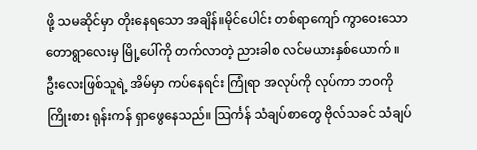ဖို့ သမဆိုင်မှာ တိုးနေရသော အချိန်။မိုင်ပေါင်း တစ်ရာကျော် ကွာဝေးသော တောရွာလေးမှ မြို့ပေါ်ကို တက်လာတဲ့ ညားခါစ လင်မယားနှစ်ယောက် ။ ဦးလေးဖြစ်သူရဲ့ အိမ်မှာ ကပ်နေရင်း ကြုံရာ အလုပ်ကို လုပ်ကာ ဘဝကို ကြိုးစား ရုန်းကန် ရှာဖွေနေသည်။ သြင်္ကန် သံချပ်စာတွေ ဗိုလ်သခင် သံချပ်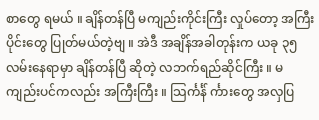စာတွေ ရမယ် ။ ချိန်တန်ပြီ မကျည်းကိုင်းကြီး လှုပ်တော့ အကြီးပိုင်းတွေ ပြုတ်မယ်တဲ့ဗျ ။ အဲဒီ အချိန်အခါတုန်းက ယခု ၃၅ လမ်းနေရာမှာ ချိန်တန်ပြီ ဆိုတဲ့ လဘက်ရည်ဆိုင်ကြီး ။ မကျည်းပင်ကလည်း အကြီးကြီး ။ သြင်္ကင်္န် င်္ကားတွေ အလှပြ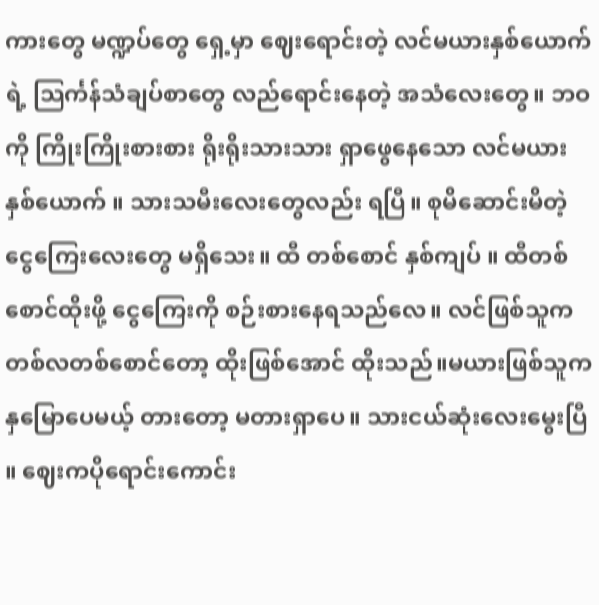ကားတွေ မဏ္ဍပ်တွေ ရှေ့မှာ ဈေးရောင်းတဲ့ လင်မယားနှစ်ယောက်ရဲ့ သြင်္ကန်သံချပ်စာတွေ လည်ရောင်းနေတဲ့ အသံလေးတွေ။ ဘဝကို ကြိုးကြိုးစားစား ရိုးရိုးသားသား ရှာဖွေနေသော လင်မယားနှစ်ယောက် ။ သားသမီးလေးတွေလည်း ရပြီ။ စုမိဆောင်းမိတဲ့ ငွေကြေးလေးတွေ မရှိသေး။ ထီ တစ်စောင် နှစ်ကျပ် ။ ထီတစ်စောင်ထိုးဖို့ ငွေကြေးကို စဉ်းစားနေရသည်လေ။ လင်ဖြစ်သူက တစ်လတစ်စောင်တော့ ထိုးဖြစ်အောင် ထိုးသည်။မယားဖြစ်သူက နှမြောပေမယ့် တားတော့ မတားရှာပေ။ သားငယ်ဆုံးလေးမွေးပြီ ။ ဈေးကပိုရောင်းကောင်း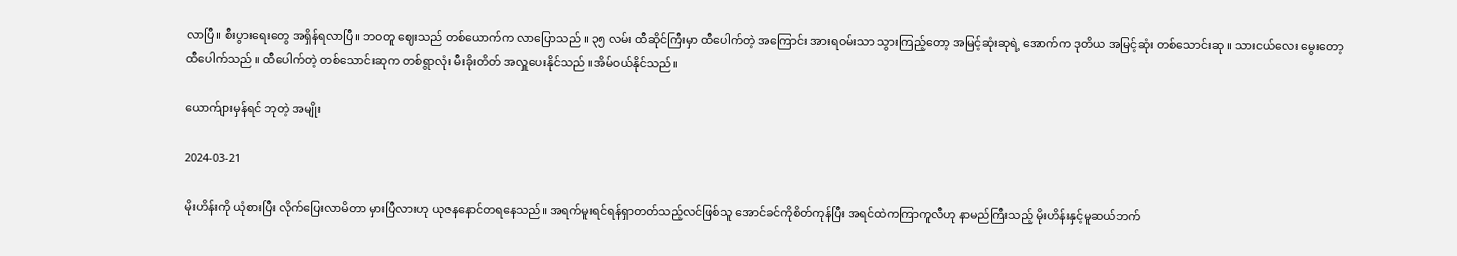လာပြီ။ စီးပွားရေးတွေ အရှိန်ရလာပြီ။ ဘဝတူ ဈေးသည် တစ်ယောက်က လာပြောသည် ။ ၃၅ လမ်း ထီဆိုင်ကြီးမှာ ထီပေါက်တဲ့ အကြောင်း အားရဝမ်းသာ သွားကြည့်တော့ အမြင့်ဆုံးဆုရဲ့ အောက်က ဒုတိယ အမြင့်ဆုံး တစ်သောင်းဆု ။ သားငယ်လေး မွေးတော့ ထီပေါက်သည် ။ ထီပေါက်တဲ့ တစ်သောင်းဆုက တစ်ရွာလုံး မီးခိုးတိတ် အလှူပေးနိုင်သည် ။အိမ်ဝယ်နိုင်သည်။

ယောက်ျားမှန်ရင် ဘုတဲ့ အမျိုး

2024-03-21

မိုးဟိန်းကို ယုံစားပြီး လိုက်ပြေးလာမိတာ မှားပြီလားဟု ယုဇနနောင်တရနေသည်။ အရက်မူးရင်ရန်ရှာတတ်သည့်လင်ဖြစ်သူ အောင်ခင်ကိုစိတ်ကုန်ပြီး အရင်ထဲကကြာကူလီဟု နာမည်ကြီးသည့် မိုးဟိန်းနှင့်မူဆယ်ဘက်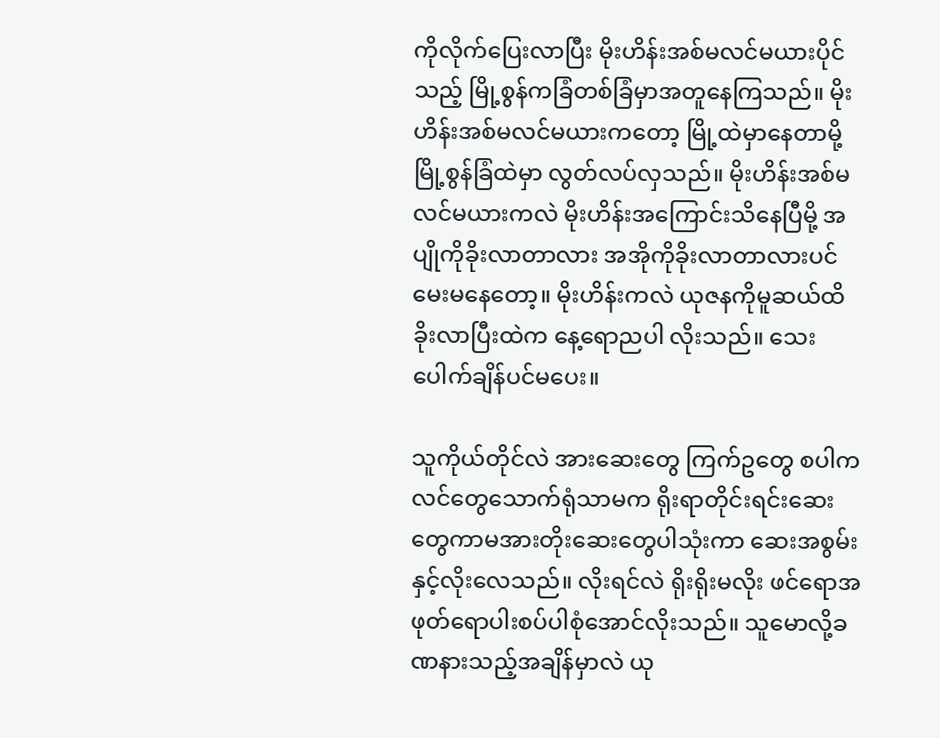ကိုလိုက်ပြေးလာပြီး မိုးဟိန်းအစ်မလင်မယားပိုင်သည့် မြို့စွန်ကခြံတစ်ခြံမှာအတူနေကြသည်။ မိုးဟိန်းအစ်မလင်မယားကတော့ မြို့ထဲမှာနေတာမို့ မြို့စွန်ခြံထဲမှာ လွတ်လပ်လှသည်။ မိုးဟိန်းအစ်မလင်မယားကလဲ မိုးဟိန်းအကြောင်းသိနေပြီမို့ အပျိုကိုခိုးလာတာလား အအိုကိုခိုးလာတာလားပင်မေးမနေတော့။ မိုးဟိန်းကလဲ ယုဇနကိုမူဆယ်ထိခိုးလာပြီးထဲက နေ့ရောညပါ လိုးသည်။ သေးပေါက်ချိန်ပင်မပေး။

သူကိုယ်တိုင်လဲ အားဆေးတွေ ကြက်ဥတွေ စပါကလင်တွေသောက်ရုံသာမက ရိုးရာတိုင်းရင်းဆေးတွေကာမအားတိုးဆေးတွေပါသုံးကာ ဆေးအစွမ်းနှင့်လိုးလေသည်။ လိုးရင်လဲ ရိုးရိုးမလိုး ဖင်ရောအဖုတ်ရောပါးစပ်ပါစုံအောင်လိုးသည်။ သူမောလို့ခဏနားသည့်အချိန်မှာလဲ ယု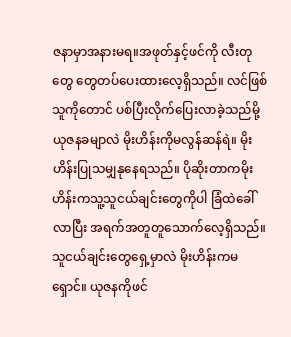ဇနာမှာအနားမရ။အဖုတ်နှင့်ဖင်ကို လီးတုတွေ တွေတပ်ပေးထားလေ့ရှိသည်။ လင်ဖြစ်သူကိုတောင် ပစ်ပြီးလိုက်ပြေးလာခဲ့သည်မို့ ယုဇနခမျာလဲ မိုးဟိန်းကိုမလွန်ဆန်ရဲ။ မိုးဟိန်းပြုသမျှနုနေရသည်။ ပိုဆိုးတာကမိုးဟိန်းကသူ့သူငယ်ချင်းတွေကိုပါ ခြံထဲခေါ်လာပြီး အရက်အတူတူသောက်လေ့ရှိသည်။ သူငယ်ချင်းတွေရှေ့မှာလဲ မိုးဟိန်းကမရှောင်။ ယုဇနကိုဖင်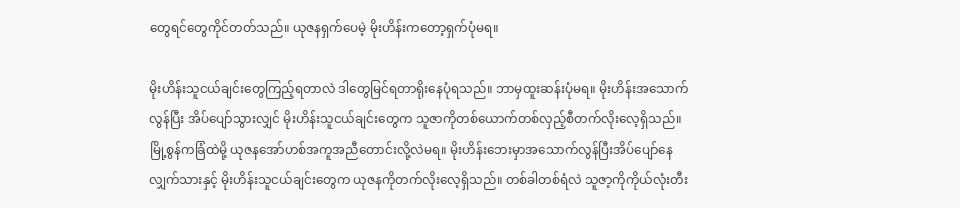တွေရင်တွေကိုင်တတ်သည်။ ယုဇနရှက်ပေမဲ့ မိုးဟိန်းကတော့ရှက်ပုံမရ။

မိုးဟိန်းသူငယ်ချင်းတွေကြည့်ရတာလဲ ဒါတွေမြင်ရတာရိုးနေပုံရသည်။ ဘာမှထူးဆန်းပုံမရ။ မိုးဟိန်းအသောက်လွန်ပြီး အိပ်ပျော်သွားလျှင် မိုးဟိန်းသူငယ်ချင်းတွေက သူဇာကိုတစ်ယောက်တစ်လှည့်စီတက်လိုးလေ့ရှိသည်။ မြို့စွန်ကခြံထဲမို့ ယုဇနအော်ဟစ်အကူအညီတောင်းလို့လဲမရ။ မိုးဟိန်းဘေးမှာအသောက်လွန်ပြီးအိပ်ပျော်နေလျှက်သားနှင့် မိုးဟိန်းသူငယ်ချင်းတွေက ယုဇနကိုတက်လိုးလေ့ရှိသည်။ တစ်ခါတစ်ရံလဲ သူဇာ့ကိုကိုယ်လုံးတီး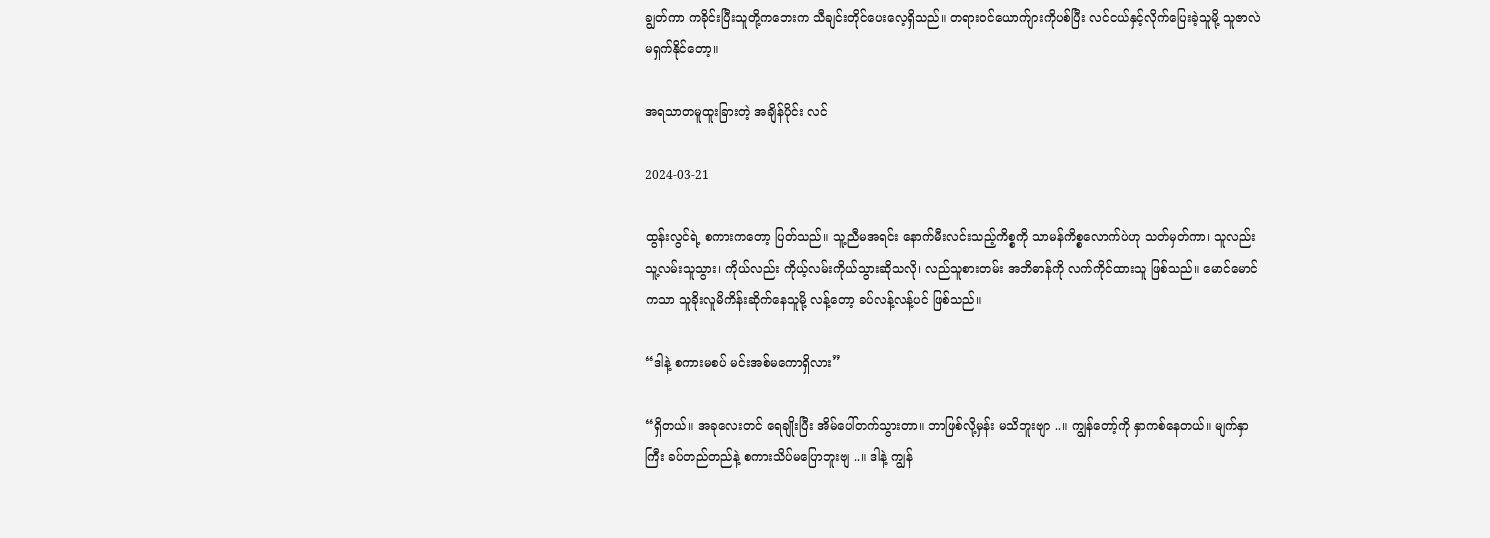ချွတ်ကာ ကခိုင်းပြီးသူတို့ကဘေးက သီချင်းတိုင်ပေးလေ့ရှိသည်။ တရားဝင်ယောက်ျားကိုပစ်ပြီး လင်ငယ်နှင့်လိုက်ပြေးခဲ့သူမို့ သူဇာလဲ မရှက်နိုင်တော့။

အရသာတမူထူးခြားတဲ့ အချိန်ပိုင်း လင်

2024-03-21

ထွန်းလွင်ရဲ့ စကားကတော့ ပြတ်သည်။ သူ့ညီမအရင်း နောက်မီးလင်းသည့်ကိစ္စကို သာမန်ကိစ္စလောက်ပဲဟု သတ်မှတ်ကာ၊ သူလည်း သူ့လမ်းသူသွား၊ ကိုယ်လည်း ကိုယ့်လမ်းကိုယ်သွားဆိုသလို၊ လည်သူစားတမ်း အဘိဓာန်ကို လက်ကိုင်ထားသူ ဖြစ်သည်။ မောင်မောင်ကသာ သူခိုးလူမိကိန်းဆိုက်နေသူမို့ လန့်တော့ ခပ်လန့်လန့်ပင် ဖြစ်သည်။

“ဒါနဲ့ စကားမစပ် မင်းအစ်မကောရှိလား”

“ရှိတယ်။ အခုလေးတင် ရေချိုးပြီး အိမ်ပေါ်တက်သွားတာ။ ဘာဖြစ်လို့မှန်း မသိဘူးဗျာ ..။ ကျွန်တော့်ကို နှာကစ်နေတယ်။ မျက်နှာကြီး ခပ်တည်တည်နဲ့ စကားသိပ်မပြောဘူးဗျ ..။ ဒါနဲ့ ကျွန်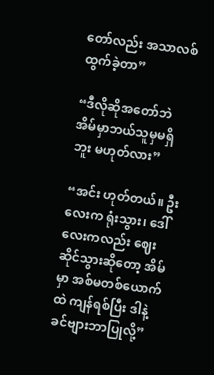တော်လည်း အသာလစ်ထွက်ခဲ့တာ”

“ဒီလိုဆိုအတော်ဘဲ အိမ်မှာဘယ်သူမှမရှိဘူး မဟုတ်လား”

“အင်း ဟုတ်တယ်။ ဦးလေးက ရုံးသွား၊ ဒေါ်လေးကလည်း ဈေးဆိုင်သွားဆိုတော့ အိမ်မှာ အစ်မတစ်ယောက်ထဲ ကျန်ရစ်ပြီး ဒါနဲ့ ခင်ဗျားဘာပြုလို့”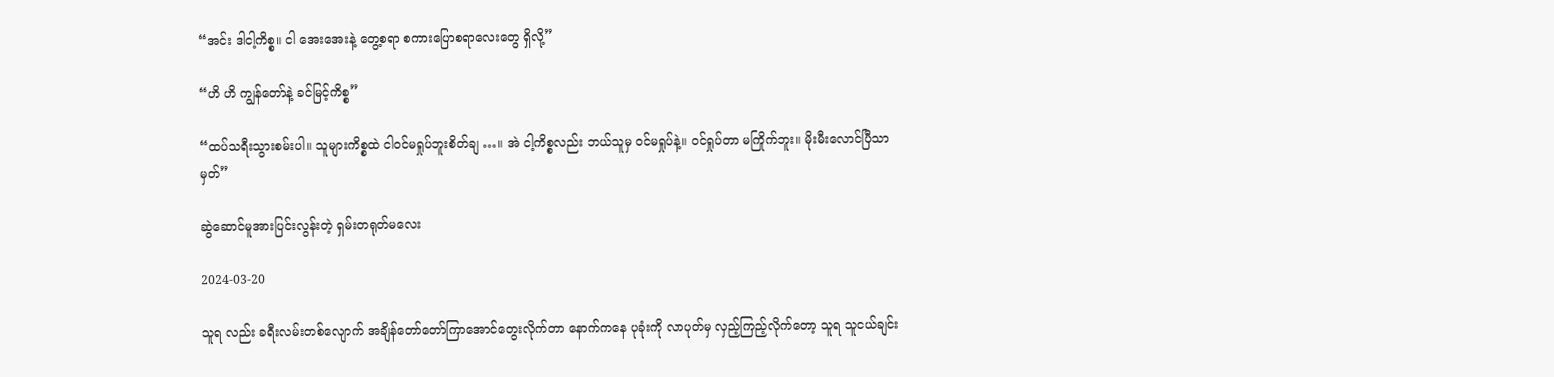“အင်း ဒါငါ့ကိစ္စ။ ငါ အေးအေးနဲ့ တွေ့စရာ စကားပြောစရာလေးတွေ ရှိလို့”

“ဟိ ဟိ ကျွန်တော်နဲ့ ခင်မြင့်ကိစ္စ”

“ထပ်သရီးသွားစမ်းပါ။ သူများကိစ္စထဲ ငါဝင်မရှုပ်ဘူးစိတ်ချ …။ အဲ ငါ့ကိစ္စလည်း ဘယ်သူမှ ဝင်မရှုပ်နဲ့။ ဝင်ရှုပ်တာ မကြိုက်ဘူး။ မိုးမီးလောင်ပြီသာမှတ်”

ဆွဲဆောင်မူအားပြင်းလွန်းတဲ့ ရှမ်းတရုတ်မလေး

2024-03-20

သူရ လည်း ခရီးလမ်းတစ်လျောက် အချိန်တော်တော်ကြာအောင်တွေးလိုက်တာ နောက်ကနေ ပုခုံးကို လာပုတ်မှ လှည့်ကြည့်လိုက်တော့ သူရ သူငယ်ချင်း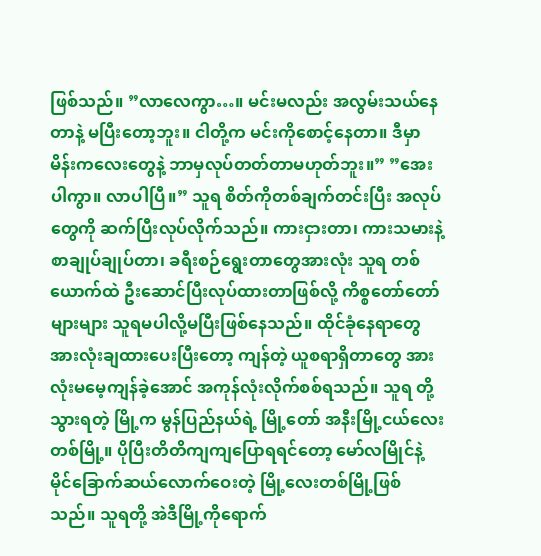ဖြစ်သည်။ ”လာလေကွာ…။ မင်းမလည်း အလွမ်းသယ်နေတာနဲ့ မပြီးတော့ဘူး။ ငါတို့က မင်းကိုစောင့်နေတာ။ ဒီမှာ မိန်းကလေးတွေနဲ့ ဘာမှလုပ်တတ်တာမဟုတ်ဘူး။” ”အေးပါကွာ။ လာပါပြီ။” သူရ စိတ်ကိုတစ်ချက်တင်းပြီး အလုပ်တွေကို ဆက်ပြီးလုပ်လိုက်သည်။ ကားငှားတာ၊ ကားသမားနဲ့ စာချုပ်ချုပ်တာ၊ ခရီးစဉ်ရွေးတာတွေအားလုံး သူရ တစ်ယောက်ထဲ ဦးဆောင်ပြီးလုပ်ထားတာဖြစ်လို့ ကိစ္စတော်တော်များများ သူရမပါလို့မပြီးဖြစ်နေသည်။ ထိုင်ခုံနေရာတွေအားလုံးချထားပေးပြီးတော့ ကျန်တဲ့ ယူစရာရှိတာတွေ အားလုံးမမေ့ကျန်ခဲ့အောင် အကုန်လုံးလိုက်စစ်ရသည်။ သူရ တို့သွားရတဲ့ မြို့က မွန်ပြည်နယ်ရဲ့ မြို့တော် အနီးမြို့ငယ်လေးတစ်မြို့။ ပိုပြီးတိတိကျကျပြောရရင်တော့ မော်လမြိုင်နဲ့ မိုင်ခြောက်ဆယ်လောက်ဝေးတဲ့ မြို့လေးတစ်မြို့ဖြစ်သည်။ သူရတို့ အဲဒီမြို့ကိုရောက်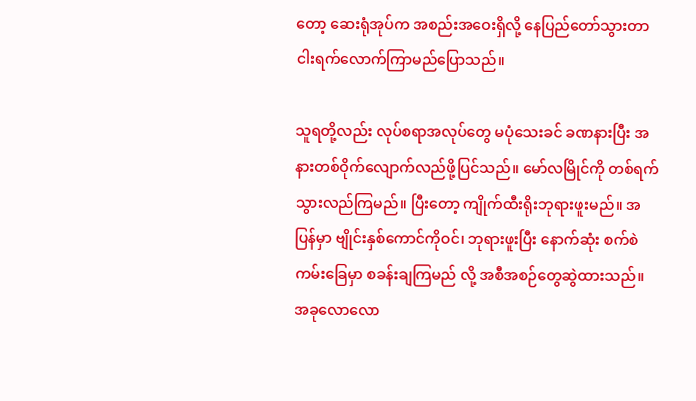တော့ ဆေးရုံအုပ်က အစည်းအဝေးရှိလို့ နေပြည်တော်သွားတာ ငါးရက်လောက်ကြာမည်ပြောသည်။

သူရတို့လည်း လုပ်စရာအလုပ်တွေ မပုံသေးခင် ခဏနားပြီး အနားတစ်ဝိုက်လျောက်လည်ဖို့ပြင်သည်။ မော်လမြိုင်ကို တစ်ရက်သွားလည်ကြမည်။ ပြီးတော့ ကျိုက်ထီးရိုးဘုရားဖူးမည်။ အပြန်မှာ ဗျိုင်းနှစ်ကောင်ကိုဝင်၊ ဘုရားဖူးပြီး နောက်ဆုံး စက်စဲကမ်းခြေမှာ စခန်းချကြမည် လို့ အစီအစဉ်တွေဆွဲထားသည်။ အခုလောလော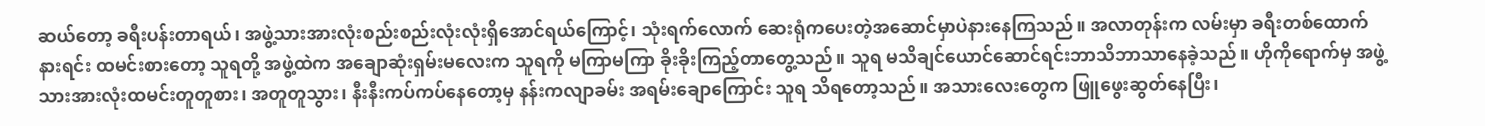ဆယ်တော့ ခရီးပန်းတာရယ်၊ အဖွဲ့သားအားလုံးစည်းစည်းလုံးလုံးရှိအောင်ရယ်ကြောင့်၊ သုံးရက်လောက် ဆေးရုံကပေးတဲ့အဆောင်မှာပဲနားနေကြသည်။ အလာတုန်းက လမ်းမှာ ခရီးတစ်ထောက်နားရင်း ထမင်းစားတော့ သူရတို့ အဖွဲ့ထဲက အချောဆုံးရှမ်းမလေးက သူရကို မကြာမကြာ ခိုးခိုးကြည့်တာတွေ့သည်။ သူရ မသိချင်ယောင်ဆောင်ရင်းဘာသိဘာသာနေခဲ့သည်။ ဟိုကိုရောက်မှ အဖွဲ့သားအားလုံးထမင်းတူတူစား၊ အတူတူသွား၊ နီးနီးကပ်ကပ်နေတော့မှ နန်းကလျာခမ်း အရမ်းချောကြောင်း သူရ သိရတော့သည်။ အသားလေးတွေက ဖြူဖွေးဆွတ်နေပြီး၊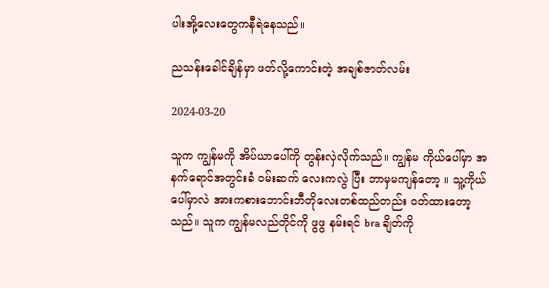ပါးအို့လေးတွေကနီရဲနေသည်။

ညသန်းခေါင်ချိန်မှာ ဖတ်လို့ကောင်းတဲ့ အချစ်ဇာတ်လမ်း

2024-03-20

သူက ကျွန်မကို အိပ်ယာပေါ်ကို တွန်းလှဲလိုက်သည်။ ကျွန်မ ကိုယ်ပေါ်မှာ အနက်ရောင်အတွင်းခံ ဝမ်းဆက် လေးကလွဲ ပြီး ဘာမှမကျန်တော့ ။ သူ့ကိုယ်ပေါ်မှာလဲ အားကစားဘောင်းဘီတိုလေးတစ်ထည်တည်း ဝတ်ထားတော့သည်။ သူက ကျွန်မလည်တိုင်ကို ဖွဖွ နမ်းရင် bra ချိတ်ကို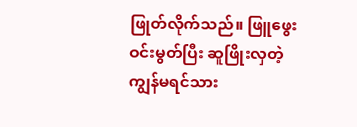ဖြုတ်လိုက်သည်။ ဖြူဖွေး ဝင်းမွတ်ပြီး ဆူဖြိုးလှတဲ့ကျွန်မရင်သား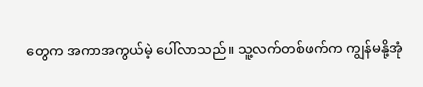တွေက အကာအကွယ်မဲ့ ပေါ်လာသည်။ သူ့လက်တစ်ဖက်က ကျွန်မနို့အုံ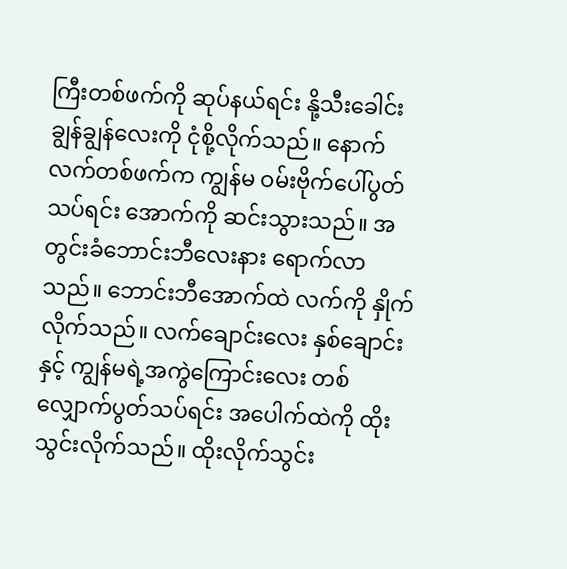ကြီးတစ်ဖက်ကို ဆုပ်နယ်ရင်း နို့သီးခေါင်းချွန်ချွန်လေးကို ငုံစို့လိုက်သည်။ နောက်လက်တစ်ဖက်က ကျွန်မ ဝမ်းဗိုက်ပေါ်ပွတ်သပ်ရင်း အောက်ကို ဆင်းသွားသည်။ အတွင်းခံဘောင်းဘီလေးနား ရောက်လာသည်။ ဘောင်းဘီအောက်ထဲ လက်ကို နှိုက်လိုက်သည်။ လက်ချောင်းလေး နှစ်ချောင်းနှင့် ကျွန်မရဲ့အကွဲကြောင်းလေး တစ်လျှောက်ပွတ်သပ်ရင်း အပေါက်ထဲကို ထိုးသွင်းလိုက်သည်။ ထိုးလိုက်သွင်း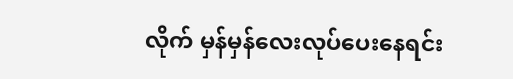လိုက် မှန်မှန်လေးလုပ်ပေးနေရင်း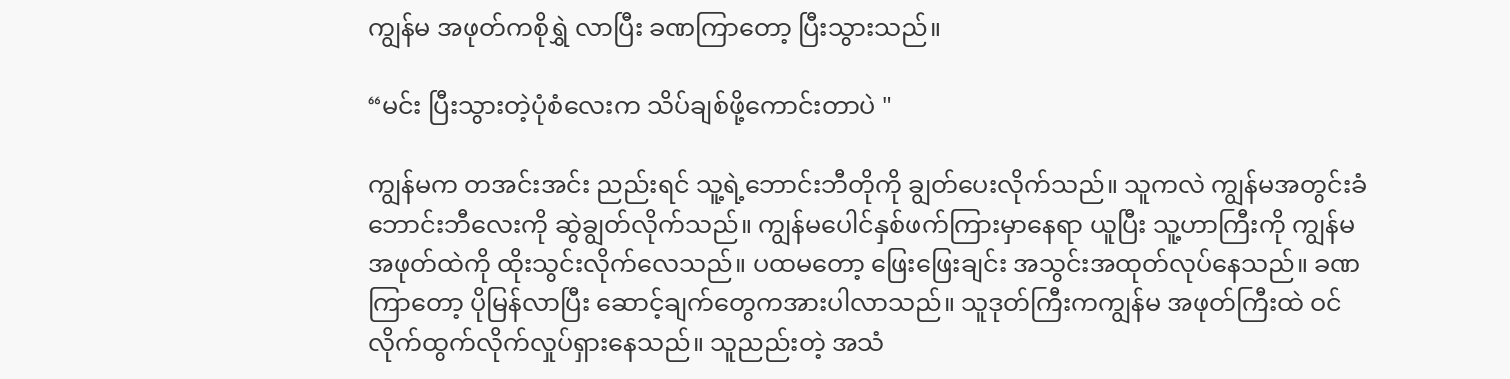ကျွန်မ အဖုတ်ကစိုရွှဲ လာပြီး ခဏကြာတော့ ပြီးသွားသည်။

“မင်း ပြီးသွားတဲ့ပုံစံလေးက သိပ်ချစ်ဖို့ကောင်းတာပဲ "

ကျွန်မက တအင်းအင်း ညည်းရင် သူ့ရဲ့ဘောင်းဘီတိုကို ချွတ်ပေးလိုက်သည်။ သူကလဲ ကျွန်မအတွင်းခံဘောင်းဘီလေးကို ဆွဲချွတ်လိုက်သည်။ ကျွန်မပေါင်နှစ်ဖက်ကြားမှာနေရာ ယူပြီး သူ့ဟာကြီးကို ကျွန်မ အဖုတ်ထဲကို ထိုးသွင်းလိုက်လေသည်။ ပထမတော့ ဖြေးဖြေးချင်း အသွင်းအထုတ်လုပ်နေသည်။ ခဏကြာတော့ ပိုမြန်လာပြီး ဆောင့်ချက်တွေကအားပါလာသည်။ သူဒုတ်ကြီးကကျွန်မ အဖုတ်ကြီးထဲ ဝင်လိုက်ထွက်လိုက်လှုပ်ရှားနေသည်။ သူညည်းတဲ့ အသံ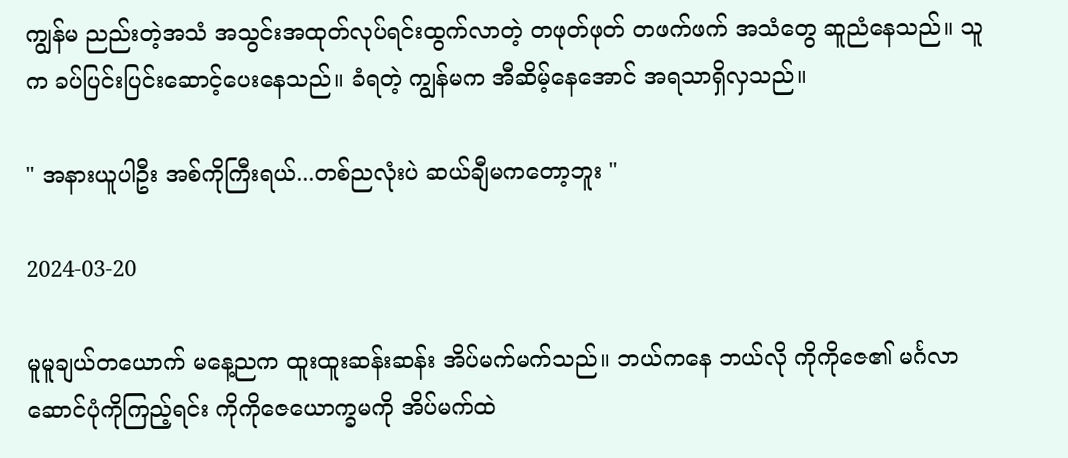ကျွန်မ ညည်းတဲ့အသံ အသွင်းအထုတ်လုပ်ရင်းထွက်လာတဲ့ တဖုတ်ဖုတ် တဖက်ဖက် အသံတွေ ဆူညံနေသည်။ သူက ခပ်ပြင်းပြင်းဆောင့်ပေးနေသည်။ ခံရတဲ့ ကျွန်မက အီဆိမ့်နေအောင် အရသာရှိလှသည်။

" အနားယူပါဦး အစ်ကိုကြီးရယ်...တစ်ညလုံးပဲ ဆယ်ချီမကတော့ဘူး "

2024-03-20

မူမူချယ်တယောက် မနေ့ညက ထူးထူးဆန်းဆန်း အိပ်မက်မက်သည်။ ဘယ်ကနေ ဘယ်လို ကိုကိုဇေ၏ မင်္ဂလာဆောင်ပုံကိုကြည့်ရင်း ကိုကိုဇေယောက္ခမကို အိပ်မက်ထဲ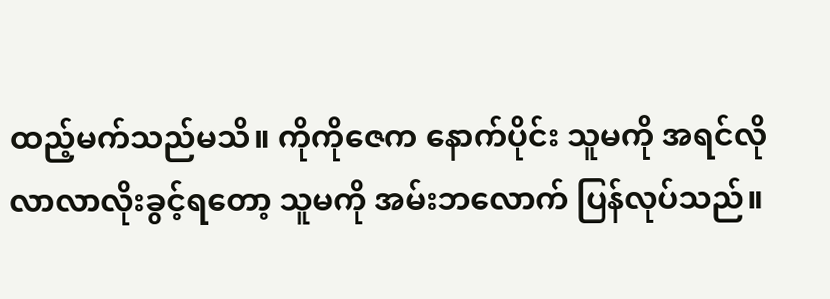ထည့်မက်သည်မသိ။ ကိုကိုဇေက နောက်ပိုင်း သူမကို အရင်လို လာလာလိုးခွင့်ရတော့ သူမကို အမ်းဘလောက် ပြန်လုပ်သည်။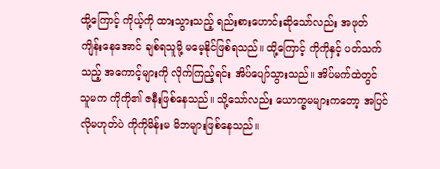ထို့ကြောင့် ကိုယ့်ကို ထားသွားသည့် ရည်းစားဟောင်းဆိုသော်လည်း အဖုတ်ကျိန်းနေအောင် ချစ်ရသူမို့ မမေ့နိုင်ဖြစ်ရသည်။ ထို့ကြောင့် ကိုကိုနှင့် ပတ်သက်သည့် အကောင့်များကို လိုက်ကြည့်ရင်း အိပ်ပျော်သွားသည်။ အိပ်မက်ထဲတွင် သူမက ကိုကို၏ ဇနီးဖြစ်နေသည်။ သို့သော်လည်း ယောက္ခမများကတော့ အပြင်လိုမဟုတ်ပဲ ကိုကိုမိန်းမ မိဘများဖြစ်နေသည်။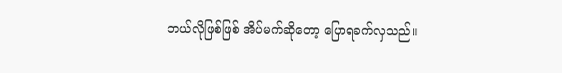ဘယ်လိုဖြစ်ဖြစ် အိပ်မက်ဆိုတော့ ပြောရခက်လှသည်။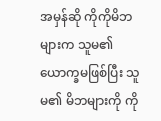အမှန်ဆို ကိုကိုမိဘများက သူမ၏ ယောက္ခမဖြစ်ပြီး သူမ၏ မိဘများကို ကို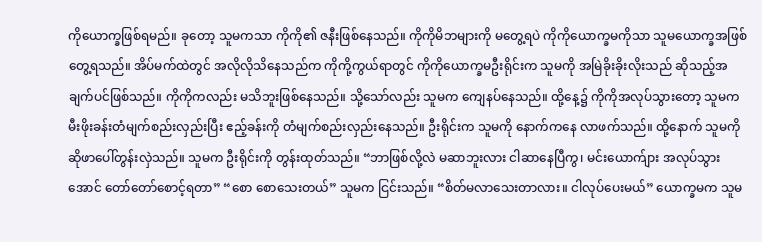ကိုယောက္ခဖြစ်ရမည်။ ခုတော့ သူမကသာ ကိုကို၏ ဇနီးဖြစ်နေသည်။ ကိုကိုမိဘများကို မတွေ့ရပဲ ကိုကိုယောက္ခမကိုသာ သူမယောက္ခအဖြစ်တွေ့ရသည်။ အိပ်မက်ထဲတွင် အလိုလိုသိနေသည်က ကိုကို့ကွယ်ရာတွင် ကိုကိုယောက္ခမဦးရိုင်းက သူမကို အမြဲခိုးခိုးလိုးသည် ဆိုသည့်အချက်ပင်ဖြစ်သည်။ ကိုကိုကလည်း မသိဘူးဖြစ်နေသည်။ သို့သော်လည်း သူမက ကျေနပ်နေသည်။ ထို့နေ့၌ ကိုကိုအလုပ်သွားတော့ သူမက မီးဖိုးခန်းတံမျက်စည်းလှည်းပြီး ဧည့်ခန်းကို တံမျက်စည်းလှည်းနေသည်။ ဦးရိုင်းက သူမကို နောက်ကနေ လာဖက်သည်။ ထို့နောက် သူမကို ဆိုဖာပေါ်တွန်းလှဲသည်။ သူမက ဦးရိုင်းကို တွန်းထုတ်သည်။ “ဘာဖြစ်လို့လဲ မဆာဘူးလား ငါဆာနေပြီကွ၊ မင်းယောက်ျား အလုပ်သွားအောင် တော်တော်စောင့်ရတာ” “စော စောသေးတယ်” သူမက ငြင်းသည်။ “စိတ်မလာသေးတာလား။ ငါလုပ်ပေးမယ်” ယောက္ခမက သူမ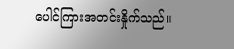ပေါင်ကြားအတင်းနှိုက်သည်။